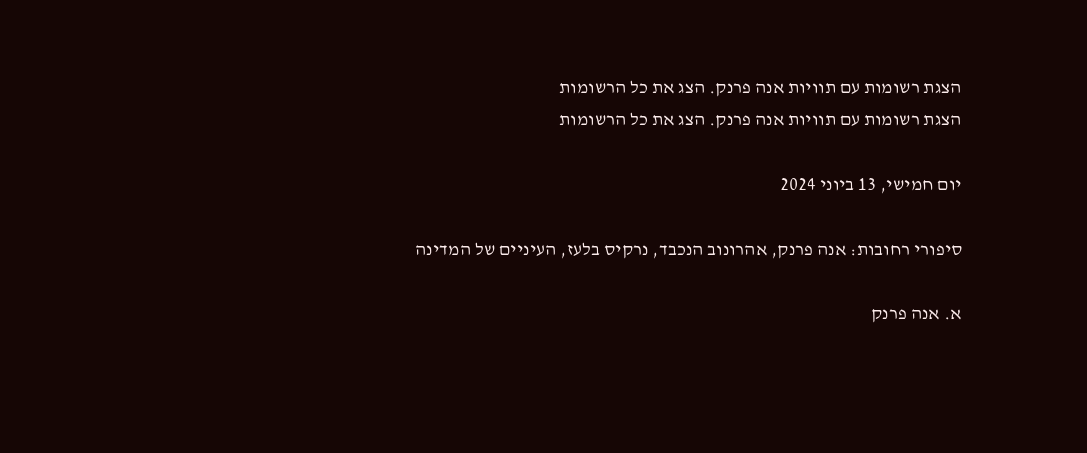הצגת רשומות עם תוויות אנה פרנק. הצג את כל הרשומות
הצגת רשומות עם תוויות אנה פרנק. הצג את כל הרשומות

יום חמישי, 13 ביוני 2024

סיפורי רחובות: אנה פרנק, אהרונוב הנכבד, נרקיס בלעז, העיניים של המדינה

א. אנה פרנק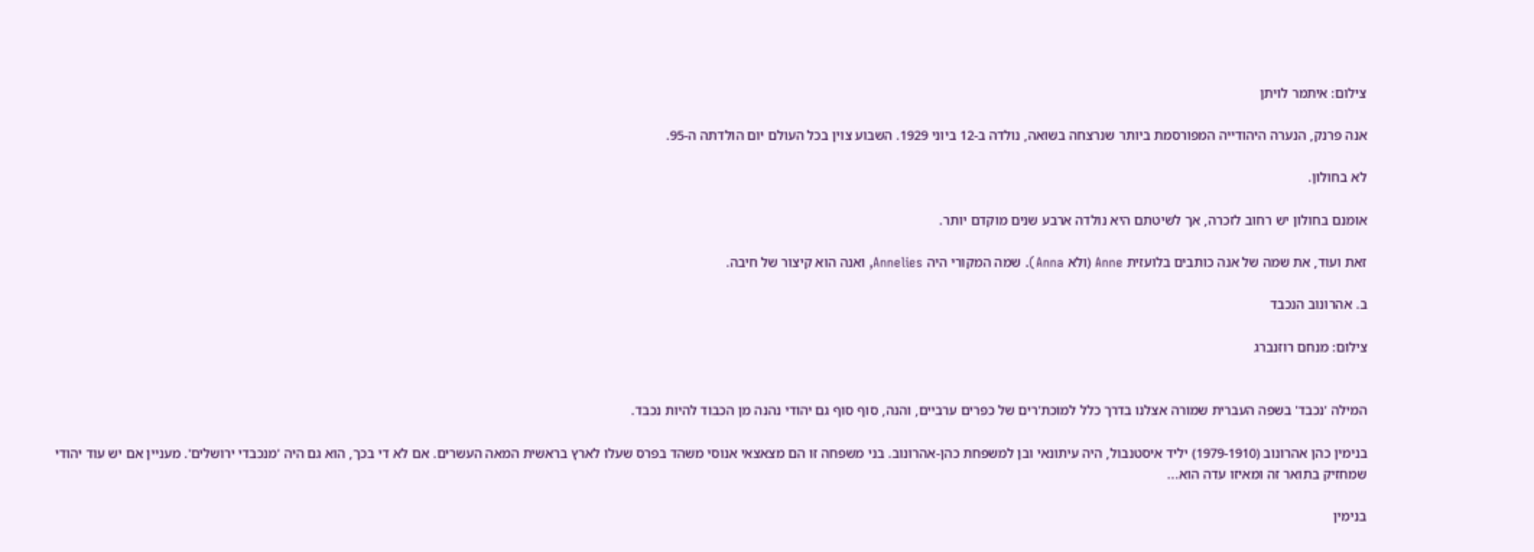צילום: איתמר לויתן

אנה פרנק, הנערה היהודייה המפורסמת ביותר שנרצחה בשואה, נולדה ב-12 ביוני 1929. השבוע צוין בכל העולם יום הולדתה ה-95.

לא בחולון.

אומנם בחולון יש רחוב לזכרה, אך לשיטתם היא נולדה ארבע שנים מוקדם יותר.

זאת ועוד, את שמה של אנה כותבים בלועזית Anne (ולא Anna). שמה המקורי היה Annelies, ואנה הוא קיצור של חיבה.

ב. אהרונוב הנכבד

צילום: מנחם רוזנברג


המילה 'נכבד' בשפה העברית שמורה אצלנו בדרך כלל למוכת'רים של כפרים ערביים, והנה, סוף סוף גם יהודי נהנה מן הכבוד להיות נכבד.

בנימין כהן אהרונוב (1979-1910) יליד איסטנבול, היה עיתונאי ובן למשפחת כהן-אהרונוב. בני משפחה זו הם מצאצאי אנוסי משהד בפרס שעלו לארץ בראשית המאה העשרים. אם לא די בכך, הוא גם היה 'מנכבדי ירושלים'. מעניין אם יש עוד יהודי שמחזיק בתואר זה ומאיזו עדה הוא...

בנימין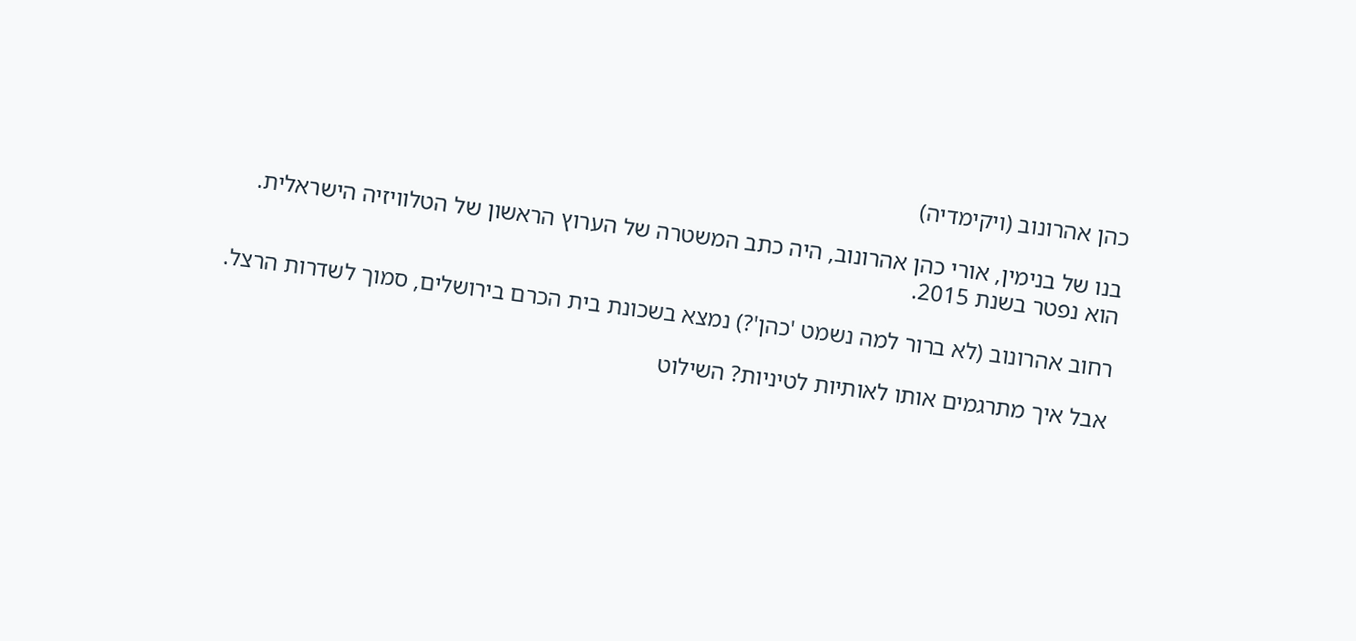כהן אהרונוב (ויקימדיה)

בנו של בנימין, אורי כהן אהרונוב, היה כתב המשטרה של הערוץ הראשון של הטלוויזיה הישראלית. הוא נפטר בשנת 2015.

רחוב אהרונוב (לא ברור למה נשמט 'כהן'?) נמצא בשכונת בית הכרם בירושלים, סמוך לשדרות הרצל.

אבל איך מתרגמים אותו לאותיות לטיניות? השילוט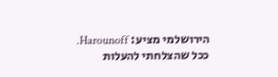הירושלמי מציע: Harounoff. ככל שהצלחתי להעלות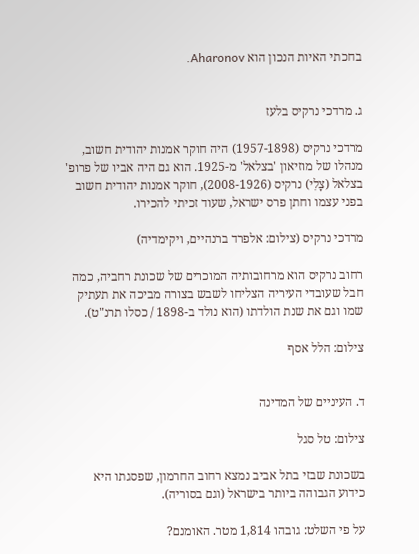בחכתי האיות הנכון הוא Aharonov.


ג. מרדכי נרקיס בלעז

מרדכי נרקיס (1957-1898) היה חוקר אמנות יהודית חשוב, מנהלו של מוזיאון 'בצלאל' מ-1925. הוא גם היה אביו של פרופ' בצלאל (צָלִי) נרקיס (2008-1926), חוקר אמנות יהודית חשוב בפני עצמו וחתן פרס ישראל, שעוד זכיתי להכירו.

מרדכי נרקיס (צילום: אלפרד ברנהיים, ויקימדיה)

רחוב נרקיס הוא מרחובותיה המוכרים של שכונת רחביה, כמה חבל שעובדי העיריה הצליחו לשבש בצורה מביכה את תעתיק שמו וגם את שנת הולדתו (הוא נולד ב-1898 / כסלו תרנ"ט).

צילום: הלל אסף


ד. העיניים של המדינה

צילום: טל סגל

בשכונת שבזי בתל אביב נמצא רחוב החרמון, שפסגתו היא כידוע הגבוהה ביותר בישראל (וגם בסוריה).

על פי השלט: גובהו 1,814 מטר. האומנם?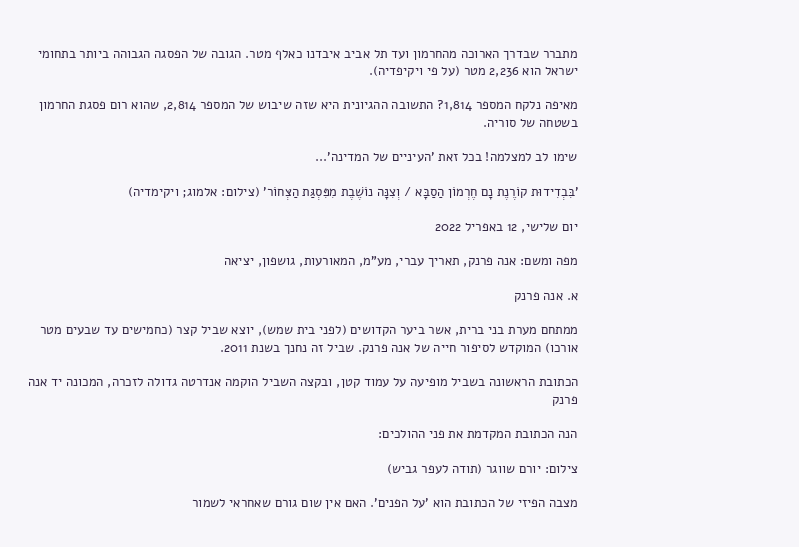מתברר שבדרך הארוכה מהחרמון ועד תל אביב איבדנו כאלף מטר. הגובה של הפסגה הגבוהה ביותר בתחומי ישראל הוא 2,236 מטר (על פי ויקיפדיה).

מאיפה נלקח המספר 1,814? התשובה ההגיונית היא שזה שיבוש של המספר 2,814, שהוא רום פסגת החרמון בשטחה של סוריה.

שימו לב למצלמה! בכל זאת 'העיניים של המדינה'...

'בִּבְדִידוּת קוֹרֶנֶת נָם חֶרְמוֹן הַסַבָּא / וְצִנָּה נוֹשֶׁבֶת מִפִּסְגַּת הַצְּחוֹר' (צילום: אלמוג; ויקימדיה)

יום שלישי, 12 באפריל 2022

מפה ומשם: אנה פרנק, תאריך עברי, מע"מ, המאורעות, גושפון, יציאה

א. אנה פרנק

ממתחם מערת בני ברית, אשר ביער הקדושים (לפני בית שמש), יוצא שביל קצר (כחמישים עד שבעים מטר אורכו) המוקדש לסיפור חייה של אנה פרנק. שביל זה נחנך בשנת 2011.

הכתובת הראשונה בשביל מופיעה על עמוד קטן, ובקצה השביל הוקמה אנדרטה גדולה לזכרה, המכונה יד אנה פרנק

הנה הכתובת המקדמת את פני ההולכים:

צילום: יורם שווגר (תודה לעפר גביש)

מצבה הפיזי של הכתובת הוא 'על הפנים'. האם אין שום גורם שאחראי לשמור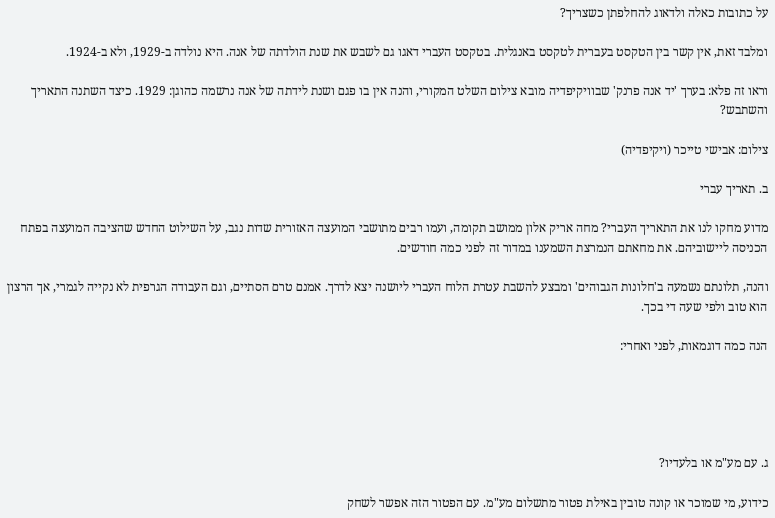על כתובות כאלה ולדאוג להחלפתן כשצריך?

ומלבד זאת, אין קשר בין הטקסט בעברית לטקסט באנגלית. בטקסט העברי דאגו גם לשבש את שנת הולדתה של אנה. היא נולדה ב-1929, ולא ב-1924.

וראו זה פלא: בערך 'יד אנה פרנק' שבוויקיפדיה מובא צילום השלט המקורי, והנה אין בו פגם ושנת לידתה של אנה נרשמה כהוגן: 1929. כיצד השתנה התאריך והשתבש?

צילום: אבישי טייכר (ויקיפדיה)

ב. תאריך עברי

מדוע מחקו לנו את התאריך העברי? מחה אריק אלון ממושב תקומה, ועמו רבים מתושבי המועצה האזורית שדות נגב, על השילוט החדש שהציבה המועצה בפתח הכניסה ליישוביהם. את מחאתם הנמרצת השמענו במדור זה לפני כמה חודשים.

והנה, תלונתם נשמעה ב'חלונות הגבוהים' ומבצע להשבת עטרת הלוח העברי ליושנה יצא לדרך. אמנם טרם הסתיים, וגם העבודה הגרפית לא נקייה לגמרי, אך הרצון הוא טוב ולפי שעה די בכך.

הנה כמה דוגמאות, לפני ואחרי:





ג. עם מע"מ או בלעדיו?

כידוע, מי שמוכר או קונה טובין באילת פטור מתשלום מע"מ. עם הפטור הזה אפשר לשחק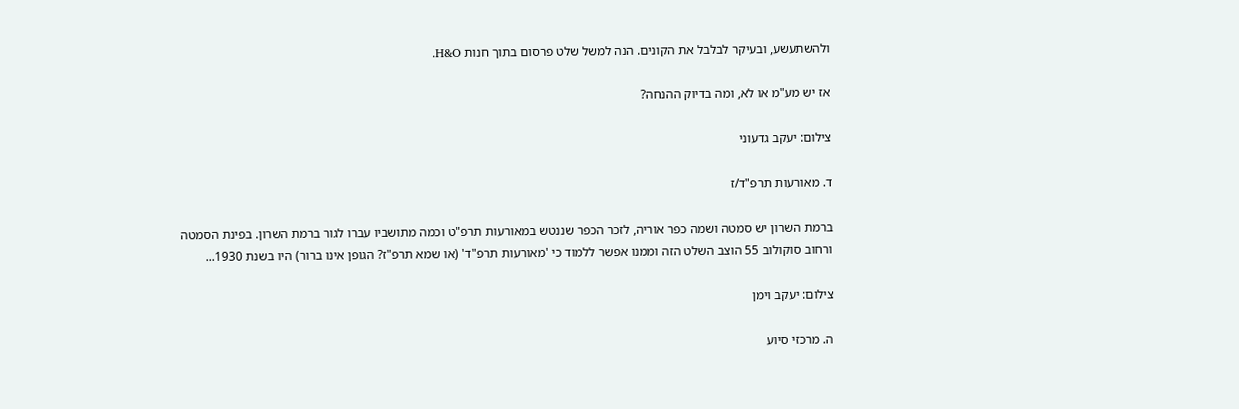ולהשתעשע, ובעיקר לבלבל את הקונים. הנה למשל שלט פרסום בתוך חנות H&O.

אז יש מע"מ או לא, ומה בדיוק ההנחה?

צילום: יעקב גדעוני

ד. מאורעות תרפ"ד/ז

ברמת השרון יש סמטה ושמה כפר אוריה, לזכר הכפר שננטש במאורעות תרפ"ט וכמה מתושביו עברו לגור ברמת השרון. בפינת הסמטה ורחוב סוקולוב 55 הוצב השלט הזה וממנו אפשר ללמוד כי 'מאורעות תרפ"ד' (או שמא תרפ"ז? הגופן אינו ברור) היו בשנת 1930...

צילום: יעקב וימן

ה. מרכזי סיוע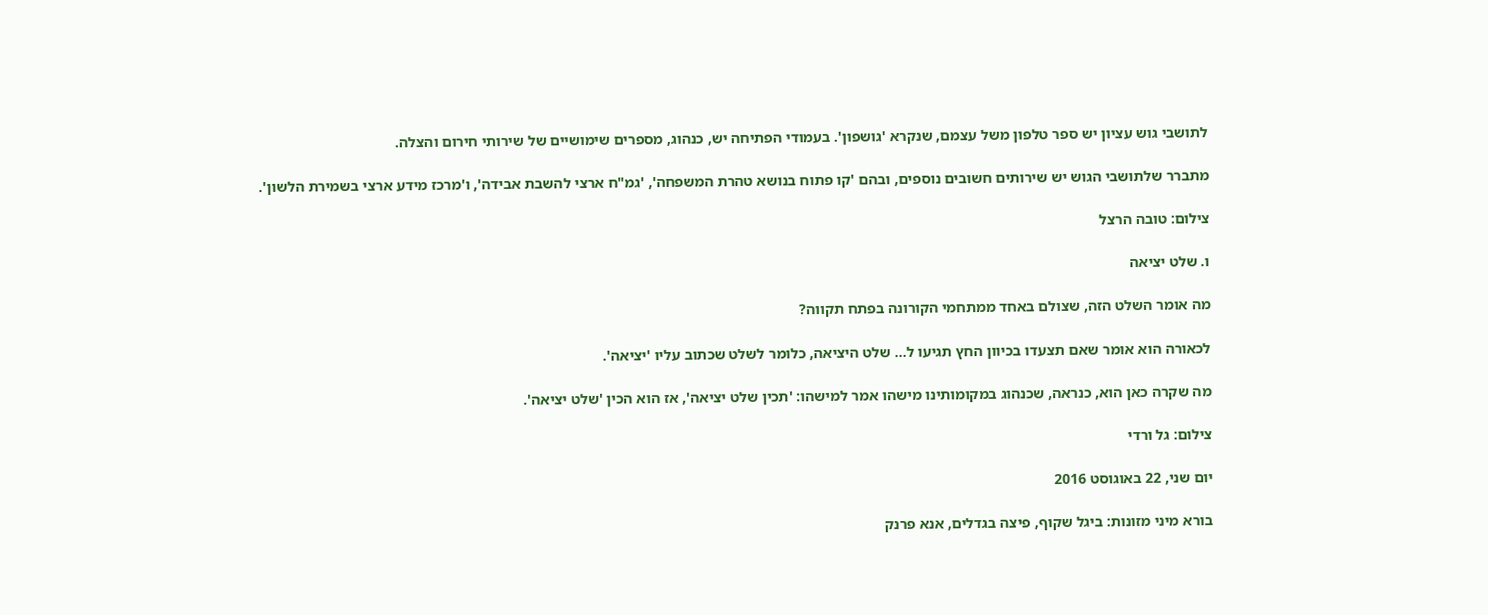לתושבי גוש עציון יש ספר טלפון משל עצמם, שנקרא 'גושפון'. בעמודי הפתיחה יש, כנהוג, מספרים שימושיים של שירותי חירום והצלה.

מתברר שלתושבי הגוש יש שירותים חשובים נוספים, ובהם 'קו פתוח בנושא טהרת המשפחה', 'גמ"ח ארצי להשבת אבידה', ו'מרכז מידע ארצי בשמירת הלשון'.

צילום: טובה הרצל

ו. שלט יציאה

מה אומר השלט הזה, שצולם באחד ממתחמי הקורונה בפתח תקווה?

לכאורה הוא אומר שאם תצעדו בכיוון החץ תגיעו ל... שלט היציאה, כלומר לשלט שכתוב עליו 'יציאה'.

מה שקרה כאן הוא, כנראה, שכנהוג במקומותינו מישהו אמר למישהו: 'תכין שלט יציאה', אז הוא הכין 'שלט יציאה'.

צילום: גל ורדי

יום שני, 22 באוגוסט 2016

בורא מיני מזונות: ביגל שקוף, פיצה בגדלים, אנא פרנק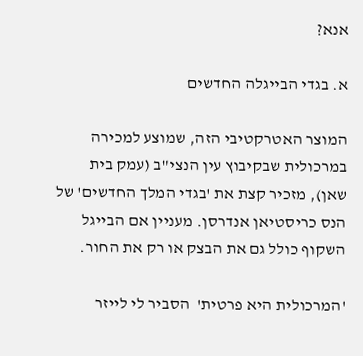אנא?

א. בגדי הבייגלה החדשים

המוצר האטרקטיבי הזה, שמוצע למכירה במרכולית שבקיבוץ עין הנצי"ב (עמק בית שאן), מזכיר קצת את 'בגדי המלך החדשים' של הנס כריסטיאן אנדרסן. מעניין אם הבייגל השקוף כולל גם את הבצק או רק את החור.

'המרכולית היא פרטית'  הסביר לי לייזר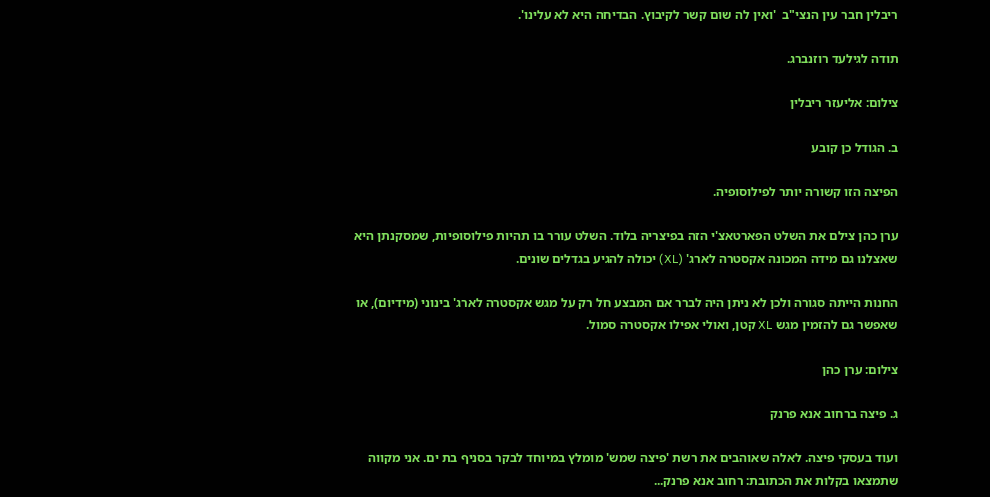ריבלין חבר עין הנצי"ב  'ואין לה שום קשר לקיבוץ. הבדיחה היא לא עלינו'.

תודה לגילעד רוזנברג.

צילום: אליעזר ריבלין

ב. הגודל כן קובע

הפיצה הזו קשורה יותר לפילוסופיה.

ערן כהן צילם את השלט הפארטאצ'י הזה בפיצריה בלוד. השלט עורר בו תהיות פילוסופיות, שמסקנתן היא שאצלנו גם מידה המכונה אקסטרה לארג' (XL) יכולה להגיע בגדלים שונים.

החנות הייתה סגורה ולכן לא ניתן היה לברר אם המבצע חל רק על מגש אקסטרה לארג' בינוני (מידיום), או שאפשר גם להזמין מגש XL קטן, ואולי אפילו אקסטרה סמול.

צילום: ערן כהן

ג. פיצה ברחוב אנא פרנק

ועוד בעסקי פיצה. לאלה שאוהבים את רשת 'פיצה שמש' מומלץ במיוחד לבקר בסניף בת ים. אני מקווה שתמצאו בקלות את הכתובת: רחוב אנא פרנק...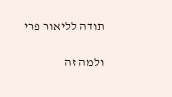תודה לליאור פרי

ולמה זה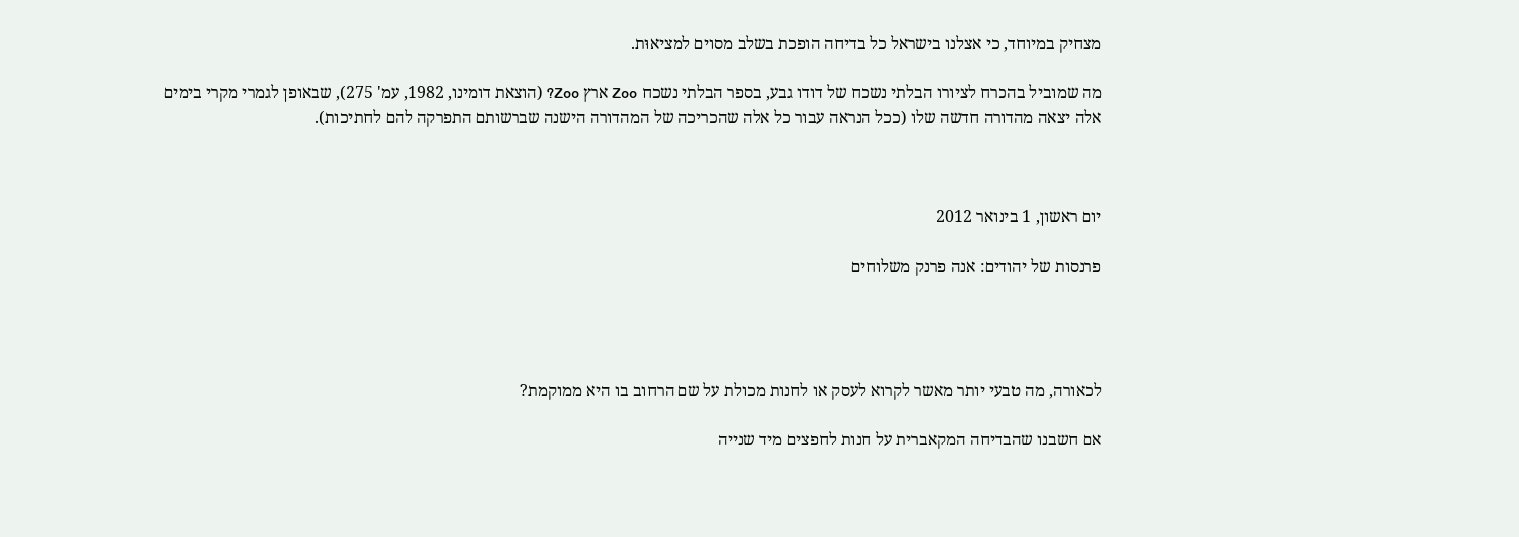מצחיק במיוחד, כי אצלנו בישראל כל בדיחה הופכת בשלב מסוים למציאוּת.

מה שמוביל בהכרח לציורו הבלתי נשכח של דודו גבע, בספר הבלתי נשכח Zoo ארץ Zoo? (הוצאת דומינו, 1982, עמ' 275), שבאופן לגמרי מקרי בימים אלה יצאה מהדורה חדשה שלו (ככל הנראה עבור כל אלה שהכריכה של המהדורה הישנה שברשותם התפרקה להם לחתיכות).



יום ראשון, 1 בינואר 2012

פרנסות של יהודים: אנה פרנק משלוחים




לכאורה, מה טבעי יותר מאשר לקרוא לעסק או לחנות מכולת על שם הרחוב בו היא ממוקמת?

אם חשבנו שהבדיחה המקאברית על חנות לחפצים מיד שנייה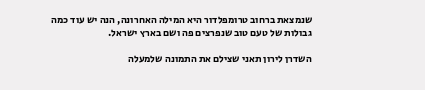שנמצאת ברחוב טרומפלדור היא המילה האחרונה, הנה יש עוד כמה גבולות של טעם טוב שנפרצים פה ושם בארץ ישראל.

השדרן לירון תאני שצילם את התמונה שלמעלה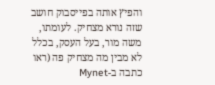והפיץ אותה בפייסבוק חושב שזה נורא מצחיק. לעומתו, משה מור, בעל העסק, בכלל לא מבין מה מצחיק פה (ראו כתבה ב-Mynet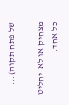של פתח תקוה)...

מצחיק או לא  יחליט כל אחד.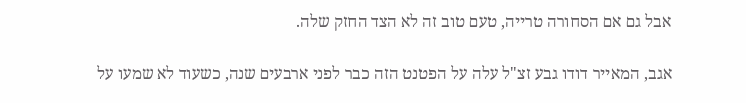אבל גם אם הסחורה טרייה, טעם טוב זה לא הצד החזק שלה.

אגב, המאייר דודו גבע זצ"ל עלה על הפטנט הזה כבר לפני ארבעים שנה, כשעוד לא שמעו על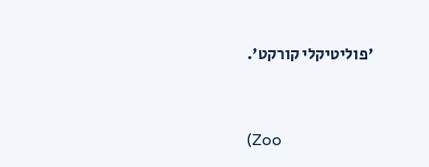'פוליטיקלי קורקט'.


(Zoo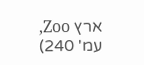ארץ Zoo, עמ' 240)